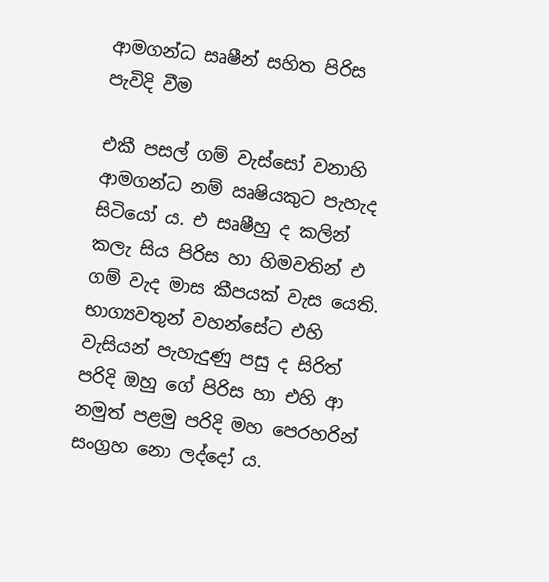ආමගන්ධ සෘෂීන් සහිත පිරිස පැවිදි වීම

එකී පසල් ගම් වැස්සෝ වනාහි ආමගන්ධ නම් ඍෂියකුට පැහැද සිටියෝ ය. එ සෘෂීහු ද කලින් කලැ සිය පිරිස හා හිමවතින් එ ගම් වැද මාස කීපයක් වැස යෙති. භාග්‍යවතුන් වහන්සේට එහි වැසියන් පැහැදුණු පසු ද සිරිත් පරිදි ඔහු ගේ පිරිස හා එහි ආ නමුත් පළමු පරිදි මහ පෙරහරින් සංග්‍රහ නො ලද්දෝ ය.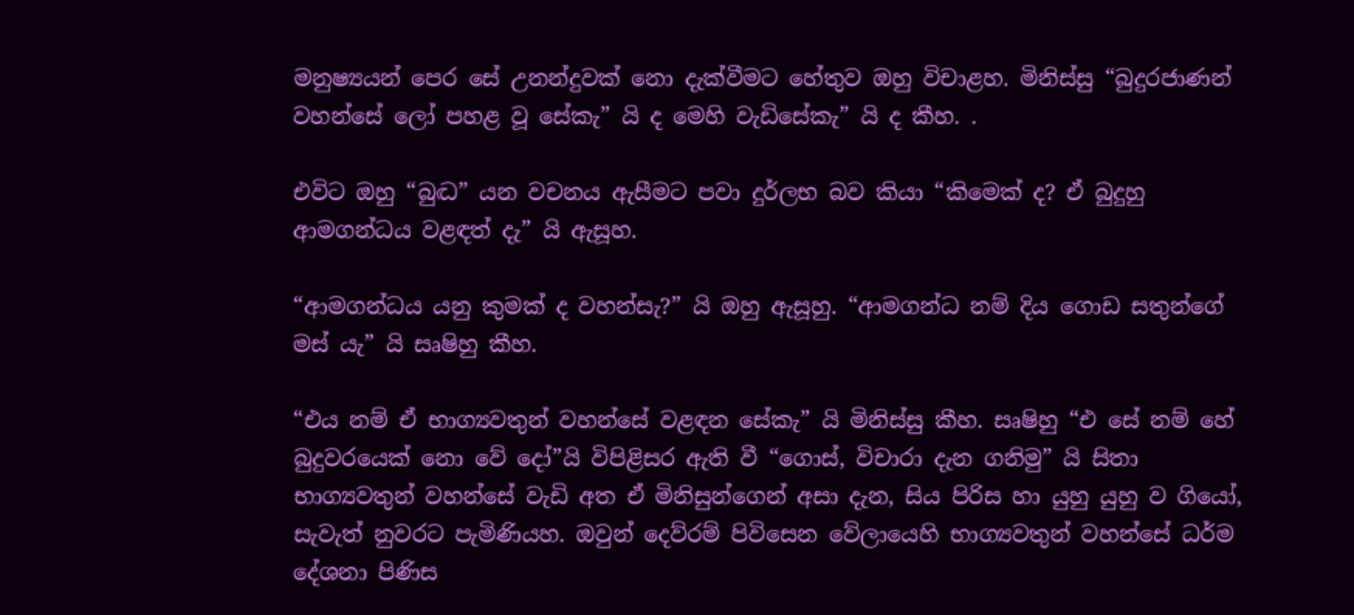මනුෂ්‍යයන් පෙර සේ උනන්දුවක් නො දැක්වීමට හේතුව ඔහු විචාළහ. මිනිස්සු “බුදුරජාණන් වහන්සේ ලෝ පහළ වූ සේකැ” යි ද මෙහි වැඩිසේකැ” යි ද කීහ. .

එවිට ඔහු “බුද්‍ධ” යන වචනය ඇසීමට පවා දුර්ලභ බව කියා “කිමෙක් ද? ඒ බුදුහු ආමගන්ධය වළඳත් දැ” යි ඇසූහ.

“ආමගන්ධය යනු කුමක් ද වහන්සැ?” යි ඔහු ඇසූහු. “ආමගන්ධ නම් දිය ගොඩ සතුන්ගේ මස් යැ” යි සෘෂිහු කීහ.

“එය නම් ඒ භාග්‍යවතුන් වහන්සේ වළඳන සේකැ” යි මිනිස්සු කීහ. සෘෂිහු “එ සේ නම් හේ බුදුවරයෙක් නො වේ දෝ”යි විපිළිසර ඇති වී “ගොස්, විචාරා දැන ගනිමු” යි සිතා භාග්‍යවතුන් වහන්සේ වැඩි අත ඒ මිනිසුන්ගෙන් අසා දැන, සිය පිරිස හා යුහු යුහු ව ගියෝ, සැවැත් නුවරට පැමිණියහ. ඔවුන් දෙව්රම් පිවිසෙන වේලායෙහි භාග්‍යවතුන් වහන්සේ ධර්ම දේශනා පිණිස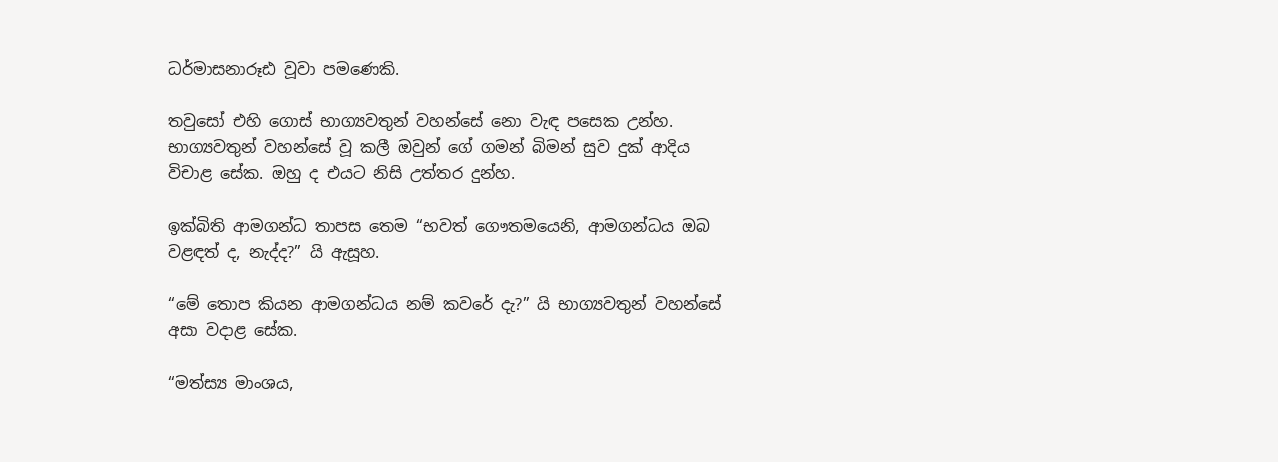ධර්මාසනාරූඪ වූවා පමණෙකි.

තවුසෝ එහි ගොස් භාග්‍යවතුන් වහන්සේ නො වැඳ පසෙක උන්හ. භාග්‍යවතුන් වහන්සේ වූ කලී ඔවුන් ගේ ගමන් බිමන් සුව දුක් ආදිය විචාළ සේක. ඔහු ද එයට නිසි උත්තර දුන්හ.

ඉක්බිති ආමගන්ධ තාපස තෙම “භවත් ගෞතමයෙනි, ආමගන්ධය ඔබ වළඳත් ද, නැද්ද?” යි ඇසූහ.

“මේ තොප කියන ආමගන්ධය නම් කවරේ දැ?” යි භාග්‍යවතුන් වහන්සේ අසා වදාළ සේක.

“මත්ස්‍ය මාංශය,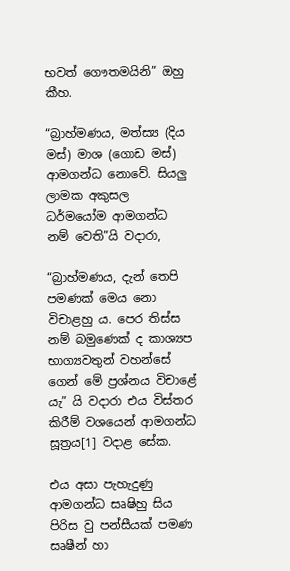භවත් ගෞතමයිනි” ඔහු කීහ.

“බ්‍රාහ්මණය, මත්ස්‍ය (දිය මස්) මාශ (ගොඩ මස්) ආමගන්ධ නොවේ. සියලු ලාමක අකුසල ධර්මයෝම ආමගන්ධ නම් වෙති”යි වදාරා,

“බ්‍රාහ්මණය, දැන් තෙපි පමණක් මෙය නො විචාළහු ය. පෙර තිස්ස නම් බමුණෙක් ද කාශ්‍යප භාග්‍යවතුන් වහන්සේ ගෙන් මේ ප්‍රශ්නය විචාළේ යැ” යි වදාරා එය විස්තර කිරීම් වශයෙන් ආමගන්ධ සූත්‍රය[1] වදාළ සේක.

එය අසා පැහැදුණු ආමගන්ධ සෘෂිහු සිය පිරිස වු පන්සීයක් පමණ සෘෂීන් හා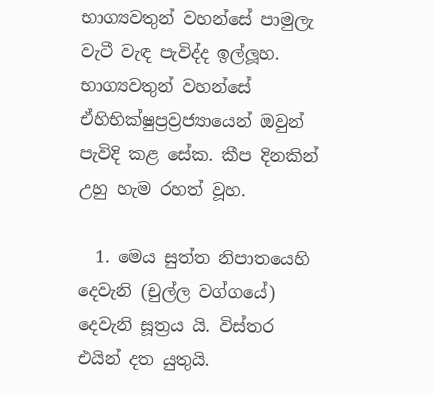භාග්‍යවතුන් වහන්සේ පාමුලැ වැටී වැඳ පැවිද්ද ඉල්ලූහ. භාග්‍යවතුන් වහන්සේ ඒහිභික්ෂුප්‍රව්‍රජ්‍යායෙන් ඔවුන් පැවිදි කළ සේක. කීප දිනකින් උහු හැම රහත් වූහ.

  1. මෙය සුත්ත නිපාතයෙහි දෙවැනි (චුල්ල වග්ගයේ) දෙවැනි සූත්‍රය යි. විස්තර එයින් දත යුතුයි.